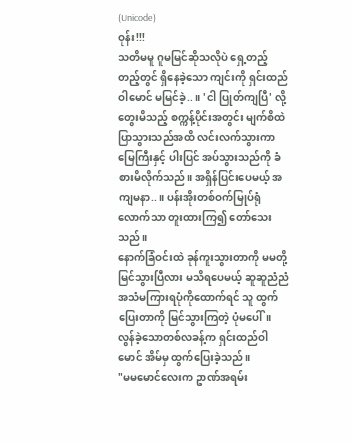(Unicode)
ဝုန်း!!!
သတိမမူ ဂူမမြင်ဆိုသလိုပဲ ရှေ့တည့်တည့်တွင် ရှိနေခဲ့သော ကျင်းကို ရှင်းထည်ဝါမောင် မမြင်ခဲ့..။ 'ငါ ပြုတ်ကျပြီ' လို့ တွေးမိသည့် စက္ကန့်ပိုင်းအတွင်း မျက်စိထဲ ပြာသွားသည်အထိ လင်းလက်သွားကာ မြေကြီးနှင့် ပါးပြင် အပ်သွားသည်ကို ခံစားမိလိုက်သည်။ အရှိန်ပြင်းပေမယ့် အကျမနာ..။ ပန်းအိုးတစ်ဝက်မြုပ်ရုံလောက်သာ တူးထားကြ၍ တော်သေးသည်။
နောက်ခြံဝင်းထဲ ခုန်ကူးသွားတာကို မမတို့ မြင်သွားပြီလား မသိရပေမယ့် ဆူဆူညံညံအသံမကြားရပုံကိုထောက်ရင် သူ ထွက်ပြေးတာကို မြင်သွားကြတဲ့ ပုံမပေါ်။ လွန်ခဲ့သောတစ်လခန့်က ရှင်းထည်ဝါမောင် အိမ်မှ ထွက်ပြေးခဲ့သည်။
"မမမောင်လေးက ဥာဏ်အရမ်း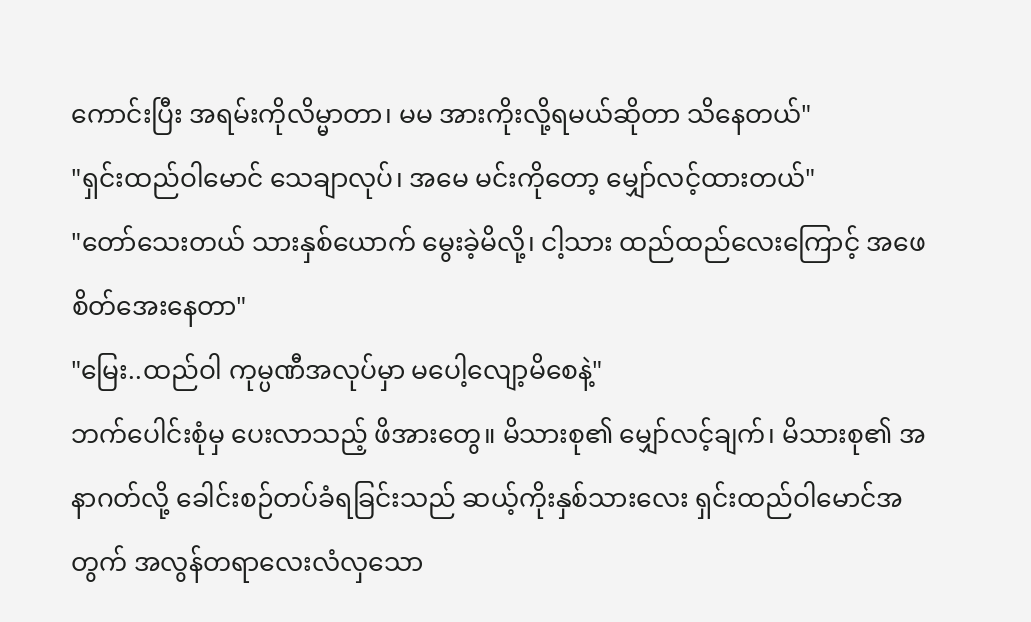ကောင်းပြီး အရမ်းကိုလိမ္မာတာ၊ မမ အားကိုးလို့ရမယ်ဆိုတာ သိနေတယ်"
"ရှင်းထည်ဝါမောင် သေချာလုပ်၊ အမေ မင်းကိုတော့ မျှော်လင့်ထားတယ်"
"တော်သေးတယ် သားနှစ်ယောက် မွေးခဲ့မိလို့၊ ငါ့သား ထည်ထည်လေးကြောင့် အဖေ စိတ်အေးနေတာ"
"မြေး..ထည်ဝါ ကုမ္ပဏီအလုပ်မှာ မပေါ့လျော့မိစေနဲ့"
ဘက်ပေါင်းစုံမှ ပေးလာသည့် ဖိအားတွေ။ မိသားစု၏ မျှော်လင့်ချက်၊ မိသားစု၏ အနာဂတ်လို့ ခေါင်းစဉ်တပ်ခံရခြင်းသည် ဆယ့်ကိုးနှစ်သားလေး ရှင်းထည်ဝါမောင်အတွက် အလွန်တရာလေးလံလှသော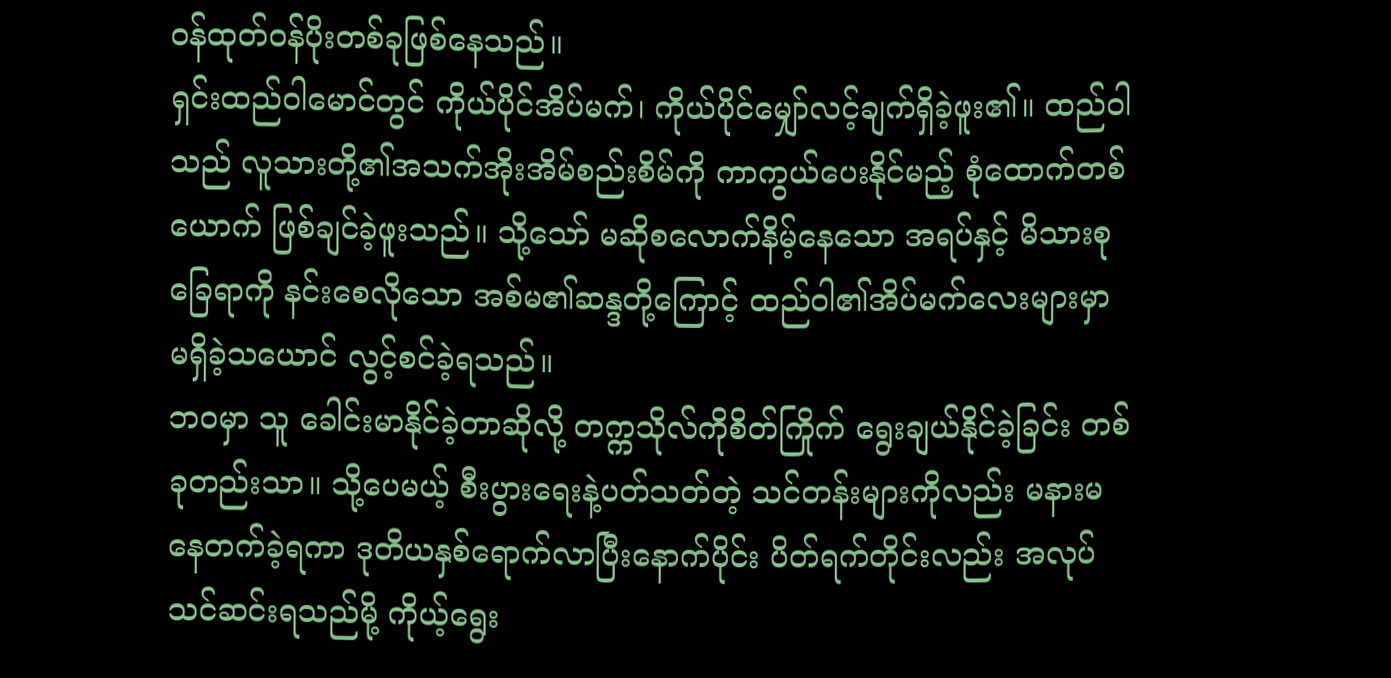ဝန်ထုတ်ဝန်ပိုးတစ်ခုဖြစ်နေသည်။
ရှင်းထည်ဝါမောင်တွင် ကိုယ်ပိုင်အိပ်မက်၊ ကိုယ်ပိုင်မျှော်လင့်ချက်ရှိခဲ့ဖူး၏။ ထည်ဝါသည် လူသားတို့၏အသက်အိုးအိမ်စည်းစိမ်ကို ကာကွယ်ပေးနိုင်မည့် စုံထောက်တစ်ယောက် ဖြစ်ချင်ခဲ့ဖူးသည်။ သို့သော် မဆိုစလောက်နိမ့်နေသော အရပ်နှင့် မိသားစုခြေရာကို နင်းစေလိုသော အစ်မ၏ဆန္ဒတို့ကြောင့် ထည်ဝါ၏အိပ်မက်လေးများမှာ မရှိခဲ့သယောင် လွင့်စင်ခဲ့ရသည်။
ဘဝမှာ သူ ခေါင်းမာနိုင်ခဲ့တာဆိုလို့ တက္ကသိုလ်ကိုစိတ်ကြိုက် ရွေးချယ်နိုင်ခဲ့ခြင်း တစ်ခုတည်းသာ။ သို့ပေမယ့် စီးပွားရေးနဲ့ပတ်သတ်တဲ့ သင်တန်းများကိုလည်း မနားမနေတက်ခဲ့ရကာ ဒုတိယနှစ်ရောက်လာပြီးနောက်ပိုင်း ပိတ်ရက်တိုင်းလည်း အလုပ်သင်ဆင်းရသည်မို့ ကိုယ့်ရွေး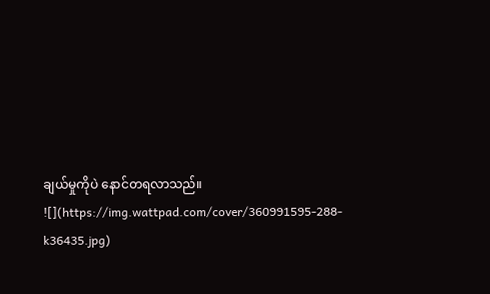ချယ်မှုကိုပဲ နောင်တရလာသည်။
![](https://img.wattpad.com/cover/360991595-288-k36435.jpg)